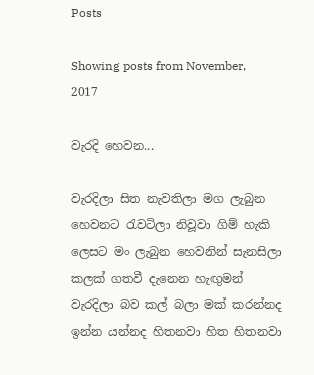Posts

Showing posts from November, 2017

වැරදි හෙවන...

වැරදිලා සිත නැවතිලා මග ලැබුන හෙවනට රැවටිලා නිවූවා ගිම් හැකි ලෙසට මං ලැබුන හෙවනින් සැනසිලා කලක් ගතවී දැනෙන හැඟුමන් වැරදිලා බව කල් බලා මක් කරන්නද ඉන්න යන්නද හිතනවා හිත හිතනවා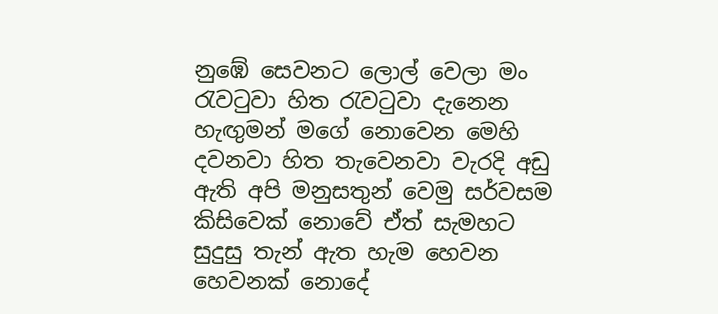නුඹේ සෙවනට ලොල් වෙලා මං රැවටුවා හිත රැවටුවා දැනෙන හැඟුමන් මගේ නොවෙන මෙහි දවනවා හිත තැවෙනවා වැරදි අඩු ඇති අපි මනුසතුන් වෙමු සර්වසම කිසිවෙක් නොවේ ඒත් සැමහට සුදුසු තැන් ඇත හැම හෙවන හෙවනක් නොදේ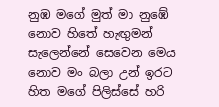නුඹ මගේ මුත් මා නුඹේ නොව හිතේ හැඟුමන් සැලෙන්නේ සෙවෙන මෙය නොව මං බලා උන් ඉරට හිත මගේ පිලිස්සේ හරි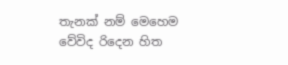තැනක් නම් මෙහෙම වේවිද රිදෙන හිත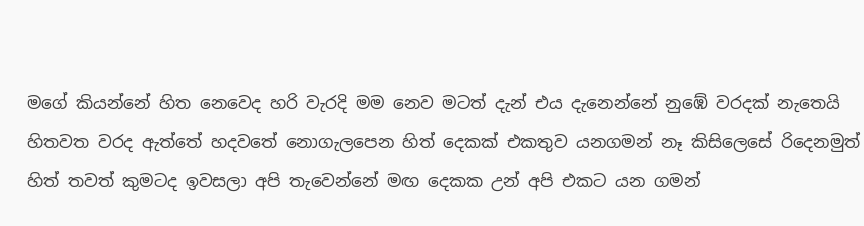මගේ කියන්නේ හිත නෙවෙද හරි වැරදි මම නෙව මටත් දැන් එය දැනෙන්නේ නුඹේ වරදක් නැතෙයි හිතවත වරද ඇත්තේ හදවතේ නොගැලපෙන හිත් දෙකක් එකතුව යනගමන් නෑ කිසිලෙසේ රිදෙනමුත් හිත් තවත් කුමටද ඉවසලා අපි තැවෙන්නේ මඟ දෙකක උන් අපි එකට යන ගමන්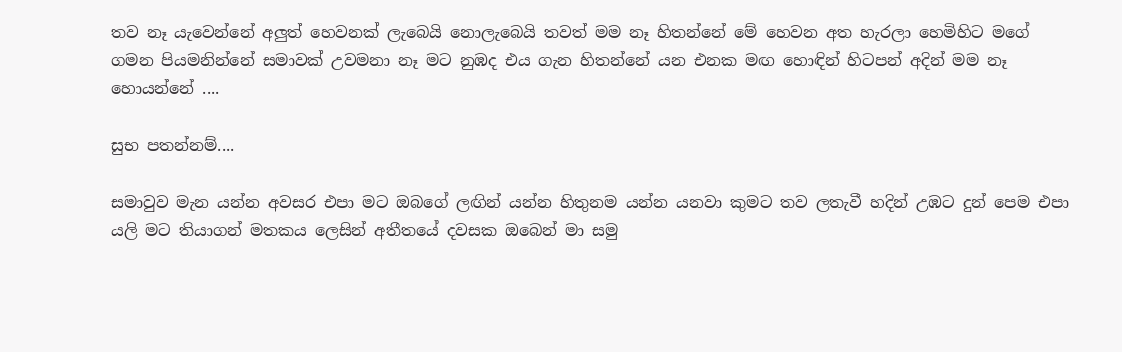තව නෑ යැවෙන්නේ අලුත් හෙවනක් ලැබෙයි නොලැබෙයි තවත් මම නෑ හිතන්නේ මේ හෙවන අත හැරලා හෙමිහිට මගේ ගමන පියමනින්නේ සමාවක් උවමනා නෑ මට නුඹද එය ගැන හිතන්නේ යන එනක මඟ හොඳින් හිටපන් අදින් මම නෑ හොයන්නේ ....

සුභ පතන්නම්....

සමාවුව මැන යන්න අවසර එපා මට ඔබගේ ලඟින් යන්න හිතුනම යන්න යනවා කුමට තව ලතැවී හදින් උඹට දුන් පෙම එපා යලි මට තියාගන් මතකය ලෙසින් අතීතයේ දවසක ඔබෙන් මා සමු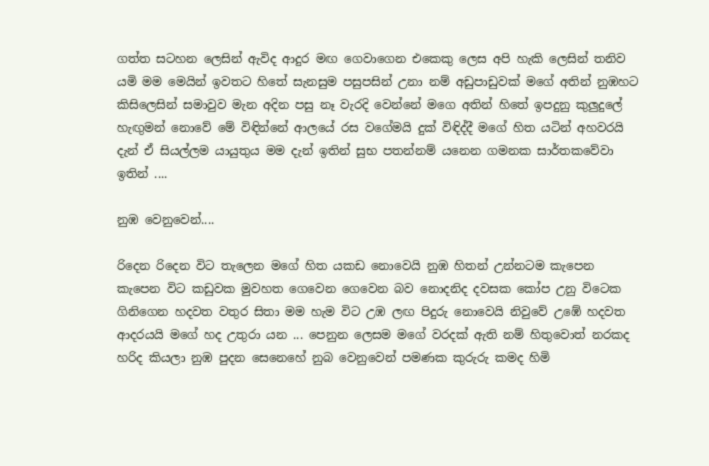ගත්ත සටහන ලෙසින් ඇවිද ආදුර මඟ ගෙවාගෙන එකෙකු ලෙස අපි හැකි ලෙසින් තනිව යමි මම මෙයින් ඉවතට හිතේ සැනසුම පසුපසින් උනා නම් අඩුපාඩුවක් මගේ අතින් නුඹහට කිසිලෙසින් සමාවුව මැන අදින පසු නෑ වැරදි වෙන්නේ මගෙ අතින් හිතේ ඉපදුනු කුලුදුලේ හැඟුමන් නොවේ මේ විඳින්නේ ආලයේ රස වගේමයි දුක් විඳිද්දී මගේ හිත යටින් අහවරයි දැන් ඒ සියල්ලම යායුතුය මම දැන් ඉතින් සුභ පතන්නම් යනෙන ගමනක සාර්තකවේවා ඉතින් ....

නුඹ වෙනුවෙන්....

රිදෙන රිදෙන විට තැලෙන මගේ හිත යකඩ නොවෙයි නුඹ හිතන් උන්නටම කැපෙන කැපෙන විට කඩුවක මුවහත ගෙවෙන ගෙවෙන බව නොදනිද දවසක කෝප උනු විටෙක ගිනිගෙන හදවත වතුර සිතා මම හැම විට උඹ ලඟ පිදුරු නොවෙයි නිවුවේ උඹේ හදවත ආදරයයි මගේ හද උතුරා යන ... පෙනුන ලෙසම මගේ වරදක් ඇති නම් හිතුවොත් නරකද හරිද කියලා නුඹ පුදන සෙනෙහේ නුබ වෙනුවෙන් පමණක කුරුරු කමද හිමි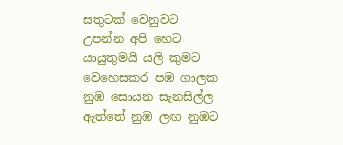සතුටක් වෙනුවට උපන්න අපි හෙට යායුතුමයි යලි කුමට වෙහෙසකර පඹ ගාලක නුඹ සොයන සැනසිල්ල ඇත්තේ නුඹ ලඟ නුඹට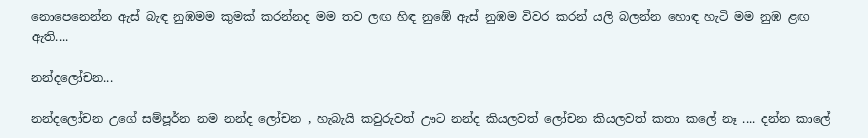නොපෙනෙන්න ඇස් බැඳ නුඹමම කුමක් කරන්නද මම තව ලඟ හිඳ නුඹේ ඇස් නුඹම විවර කරන් යලි බලන්න හොඳ හැටි මම නුඹ ළඟ ඇති....

නන්දලෝචන...

නන්දලෝචන උගේ සම්පූර්න නම නන්ද ලෝචන , හැබැයි කවුරුවත් ඌට නන්ද කියලවත් ලෝචන කියලවත් කතා කලේ නෑ .... දන්න කාලේ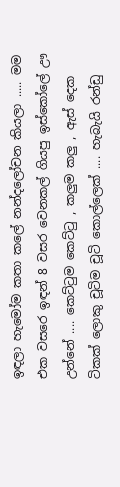ඉඳලා හැමෝම කතා කලේ නන්දලෝචන කියලා ..... මම එක වසරෙ ඉඳන් 8 වසර වෙනකල් ගියපු ඉස්කෝලේ ඌ උන්නේ .... කෙට්ටුම කෙට්ටු , කලුම කලු , ඇස් දෙක ටිකක් ලොකු චූටිම චූටි කොල්ලෙක් .... හැබැයි රන්ඩු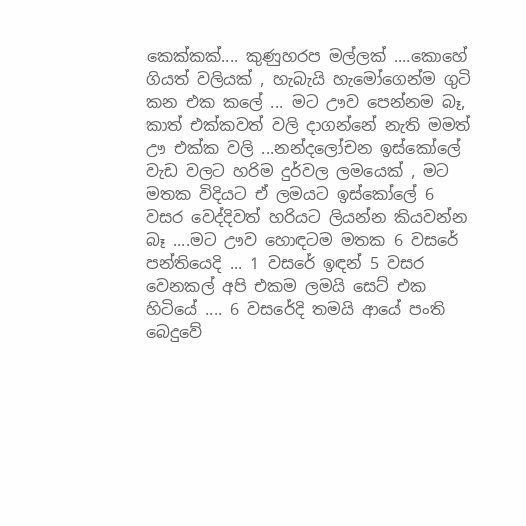කෙක්කක්.... කුණුහරප මල්ලක් ....කොහේ ගියත් වලියක් , හැබැයි හැමෝගෙන්ම ගුටි කන එක කලේ ... මට ඌව පෙන්නම බෑ, කාත් එක්කවත් වලි දාගන්නේ නැති මමත් ඌ එක්ක වලි ...නන්දලෝචන ඉස්කෝලේ වැඩ වලට හරිම දුර්වල ලමයෙක් , මට මතක විදියට ඒ ලමයට ඉස්කෝලේ 6 වසර වෙද්දිවත් හරියට ලියන්න කියවන්න බෑ ....මට ඌව හොඳටම මතක 6 වසරේ පන්තියෙදි ... 1 වසරේ ඉඳන් 5 වසර වෙනකල් අපි එකම ලමයි සෙට් එක හිටියේ .... 6 වසරේදි තමයි ආයේ පංති බෙදුවේ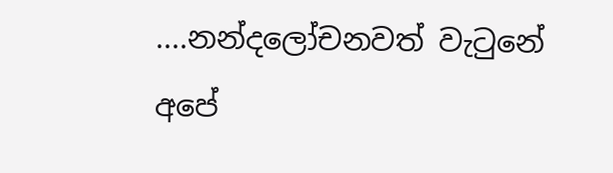....නන්දලෝචනවත් වැටුනේ අපේ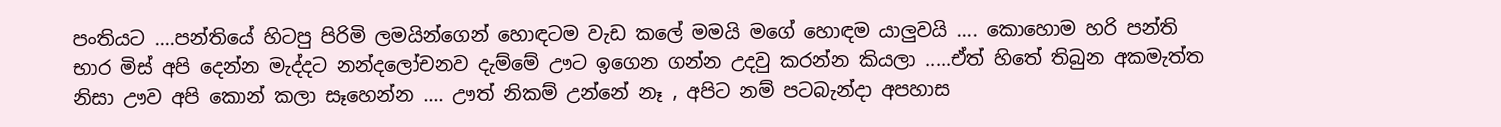පංතියට ....පන්තියේ හිටපු පිරිමි ලමයින්ගෙන් හොඳටම වැඩ කලේ මමයි මගේ හොඳම යාලුවයි .... කොහොම හරි පන්ති භාර මිස් අපි දෙන්න මැද්දට නන්දලෝචනව දැම්මේ ඌට ඉගෙන ගන්න උදවු කරන්න කියලා .....ඒත් හිතේ තිබුන අකමැත්ත නිසා ඌව අපි කොන් කලා සෑහෙන්න .... ඌත් නිකම් උන්නේ නෑ , අපිට නම් පටබැන්දා අපහාස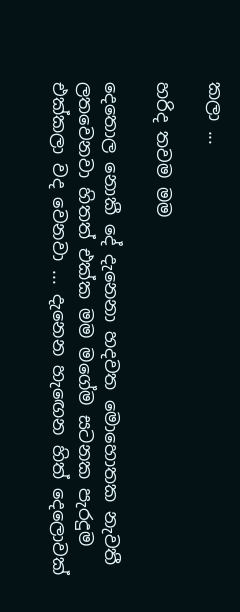කලා ...

හරිද තවම මම

දෙතොල නොකී දේ දැනෙනා හදවත මොහොතක නැවතී ලතවෙනවා හිතත් එක්ක මම මගේම සටනක පැරදුම එක්කලා වද වෙනවා ... දැනෙන හැඟෙන හිත් දෙලොවක්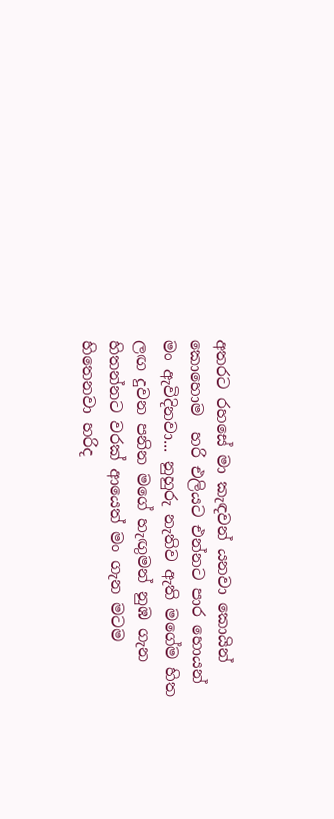අතරට රහසේ මා කැඳවන් යනවා කොයින් කොහොම  හරි එලියට එන්නට පාර හොයන් මං ඇවිදිනවා... නුහුරු නැතිව ඇති මගේම හිත ලඟ දුවන පනින මගේ හැඟුමන් නුඹ ගැන හිතන්නට වරක් ආයෙත් මං ගැන මටම හිතෙනවා හරිද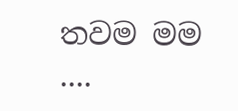තවම මම ....